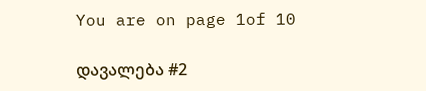You are on page 1of 10

დავალება #2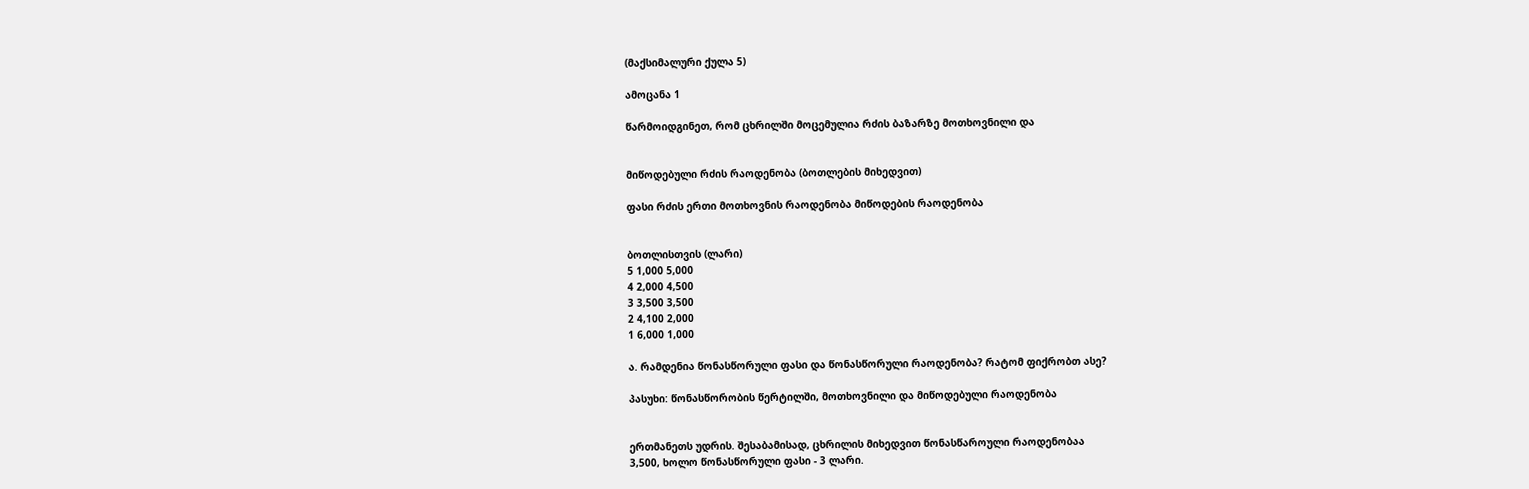(მაქსიმალური ქულა 5)

ამოცანა 1

წარმოიდგინეთ, რომ ცხრილში მოცემულია რძის ბაზარზე მოთხოვნილი და


მიწოდებული რძის რაოდენობა (ბოთლების მიხედვით)

ფასი რძის ერთი მოთხოვნის რაოდენობა მიწოდების რაოდენობა


ბოთლისთვის (ლარი)
5 1,000 5,000
4 2,000 4,500
3 3,500 3,500
2 4,100 2,000
1 6,000 1,000

ა. რამდენია წონასწორული ფასი და წონასწორული რაოდენობა? რატომ ფიქრობთ ასე?

პასუხი: წონასწორობის წერტილში, მოთხოვნილი და მიწოდებული რაოდენობა


ერთმანეთს უდრის. შესაბამისად, ცხრილის მიხედვით წონასწაროული რაოდენობაა
3,500, ხოლო წონასწორული ფასი - 3 ლარი.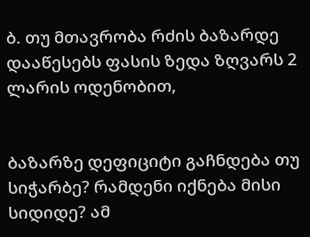ბ. თუ მთავრობა რძის ბაზარდე დააწესებს ფასის ზედა ზღვარს 2 ლარის ოდენობით,


ბაზარზე დეფიციტი გაჩნდება თუ სიჭარბე? რამდენი იქნება მისი სიდიდე? ამ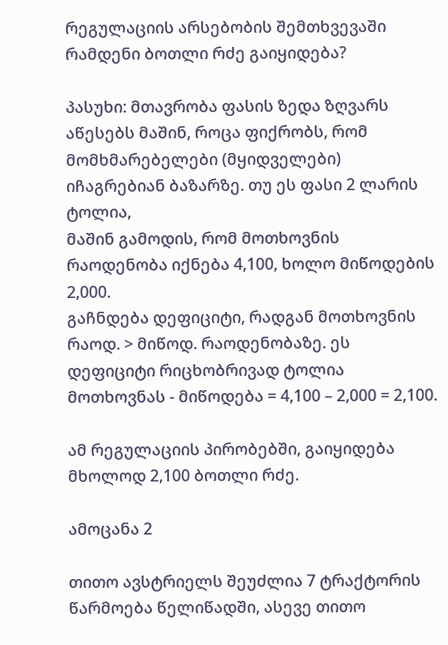რეგულაციის არსებობის შემთხვევაში რამდენი ბოთლი რძე გაიყიდება?

პასუხი: მთავრობა ფასის ზედა ზღვარს აწესებს მაშინ, როცა ფიქრობს, რომ
მომხმარებელები (მყიდველები) იჩაგრებიან ბაზარზე. თუ ეს ფასი 2 ლარის ტოლია,
მაშინ გამოდის, რომ მოთხოვნის რაოდენობა იქნება 4,100, ხოლო მიწოდების 2,000.
გაჩნდება დეფიციტი, რადგან მოთხოვნის რაოდ. > მიწოდ. რაოდენობაზე. ეს
დეფიციტი რიცხობრივად ტოლია მოთხოვნას - მიწოდება = 4,100 – 2,000 = 2,100.

ამ რეგულაციის პირობებში, გაიყიდება მხოლოდ 2,100 ბოთლი რძე.

ამოცანა 2

თითო ავსტრიელს შეუძლია 7 ტრაქტორის წარმოება წელიწადში, ასევე თითო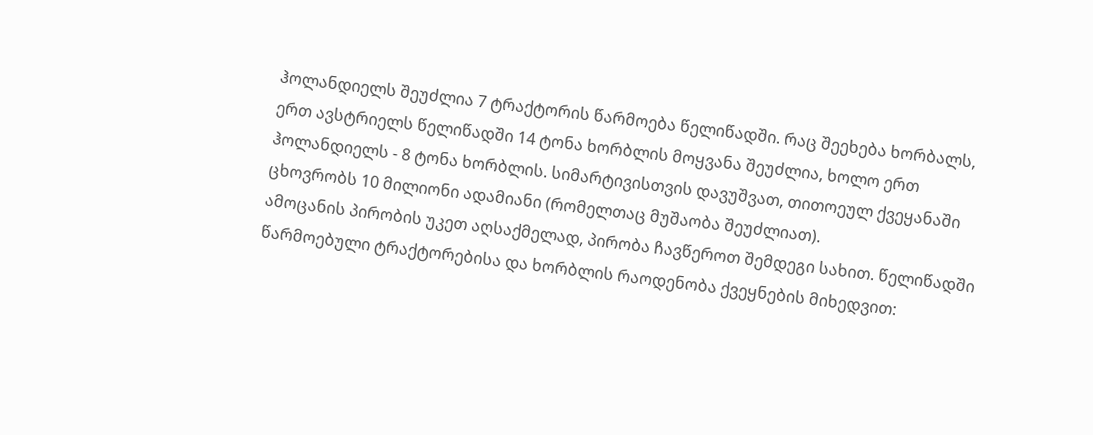ჰოლანდიელს შეუძლია 7 ტრაქტორის წარმოება წელიწადში. რაც შეეხება ხორბალს,
ერთ ავსტრიელს წელიწადში 14 ტონა ხორბლის მოყვანა შეუძლია, ხოლო ერთ
ჰოლანდიელს - 8 ტონა ხორბლის. სიმარტივისთვის დავუშვათ, თითოეულ ქვეყანაში
ცხოვრობს 10 მილიონი ადამიანი (რომელთაც მუშაობა შეუძლიათ).
ამოცანის პირობის უკეთ აღსაქმელად, პირობა ჩავწეროთ შემდეგი სახით. წელიწადში
წარმოებული ტრაქტორებისა და ხორბლის რაოდენობა ქვეყნების მიხედვით: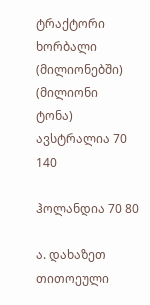ტრაქტორი ხორბალი
(მილიონებში) (მილიონი
ტონა)
ავსტრალია 70 140

ჰოლანდია 70 80

ა. დახაზეთ თითოეული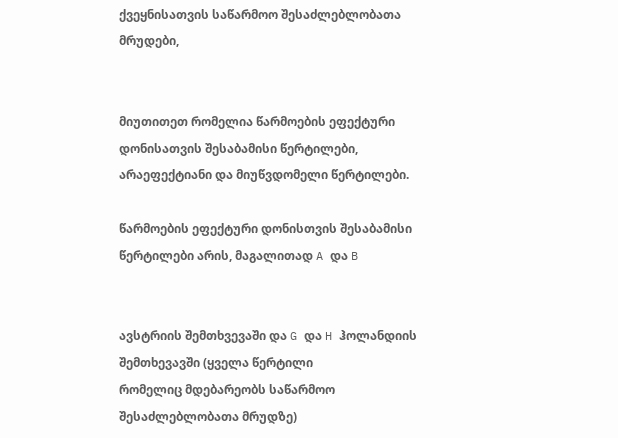ქვეყნისათვის საწარმოო შესაძლებლობათა მრუდები,


მიუთითეთ რომელია წარმოების ეფექტური დონისათვის შესაბამისი წერტილები,
არაეფექტიანი და მიუწვდომელი წერტილები.

წარმოების ეფექტური დონისთვის შესაბამისი წერტილები არის, მაგალითად A და B


ავსტრიის შემთხვევაში და G და H ჰოლანდიის შემთხევავში (ყველა წერტილი
რომელიც მდებარეობს საწარმოო შესაძლებლობათა მრუდზე)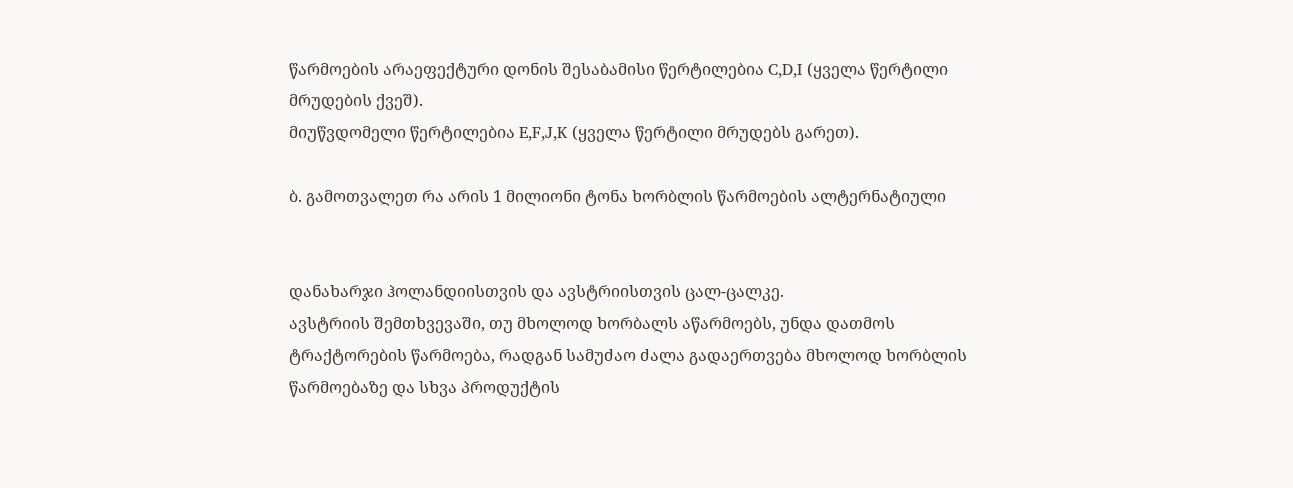წარმოების არაეფექტური დონის შესაბამისი წერტილებია C,D,I (ყველა წერტილი
მრუდების ქვეშ).
მიუწვდომელი წერტილებია E,F,J,K (ყველა წერტილი მრუდებს გარეთ).

ბ. გამოთვალეთ რა არის 1 მილიონი ტონა ხორბლის წარმოების ალტერნატიული


დანახარჯი ჰოლანდიისთვის და ავსტრიისთვის ცალ-ცალკე.
ავსტრიის შემთხვევაში, თუ მხოლოდ ხორბალს აწარმოებს, უნდა დათმოს
ტრაქტორების წარმოება, რადგან სამუძაო ძალა გადაერთვება მხოლოდ ხორბლის
წარმოებაზე და სხვა პროდუქტის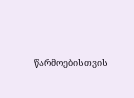წარმოებისთვის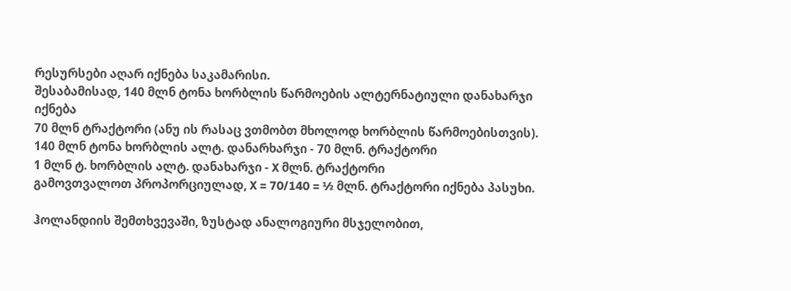რესურსები აღარ იქნება საკამარისი.
შესაბამისად, 140 მლნ ტონა ხორბლის წარმოების ალტერნატიული დანახარჯი იქნება
70 მლნ ტრაქტორი (ანუ ის რასაც ვთმობთ მხოლოდ ხორბლის წარმოებისთვის).
140 მლნ ტონა ხორბლის ალტ. დანარხარჯი - 70 მლნ. ტრაქტორი
1 მლნ ტ. ხორბლის ალტ. დანახარჯი - X მლნ. ტრაქტორი
გამოვთვალოთ პროპორციულად, X = 70/140 = ½ მლნ. ტრაქტორი იქნება პასუხი.

ჰოლანდიის შემთხვევაში, ზუსტად ანალოგიური მსჯელობით,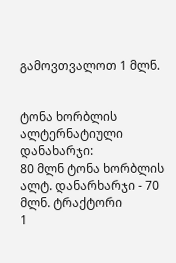გამოვთვალოთ 1 მლნ.


ტონა ხორბლის ალტერნატიული დანახარჯი:
80 მლნ ტონა ხორბლის ალტ. დანარხარჯი - 70 მლნ. ტრაქტორი
1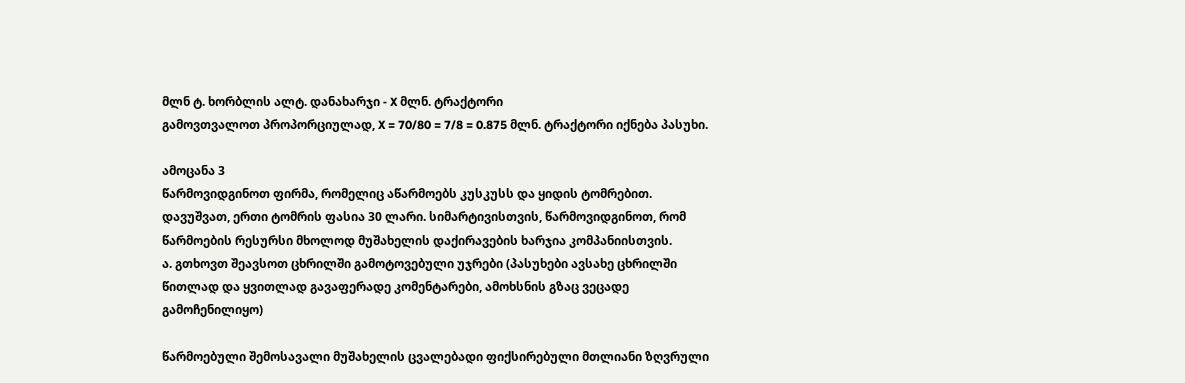მლნ ტ. ხორბლის ალტ. დანახარჯი - X მლნ. ტრაქტორი
გამოვთვალოთ პროპორციულად, X = 70/80 = 7/8 = 0.875 მლნ. ტრაქტორი იქნება პასუხი.

ამოცანა 3
წარმოვიდგინოთ ფირმა, რომელიც აწარმოებს კუსკუსს და ყიდის ტომრებით.
დავუშვათ, ერთი ტომრის ფასია 30 ლარი. სიმარტივისთვის, წარმოვიდგინოთ, რომ
წარმოების რესურსი მხოლოდ მუშახელის დაქირავების ხარჯია კომპანიისთვის.
ა. გთხოვთ შეავსოთ ცხრილში გამოტოვებული უჯრები (პასუხები ავსახე ცხრილში
წითლად და ყვითლად გავაფერადე კომენტარები, ამოხსნის გზაც ვეცადე
გამოჩენილიყო)

წარმოებული შემოსავალი მუშახელის ცვალებადი ფიქსირებული მთლიანი ზღვრული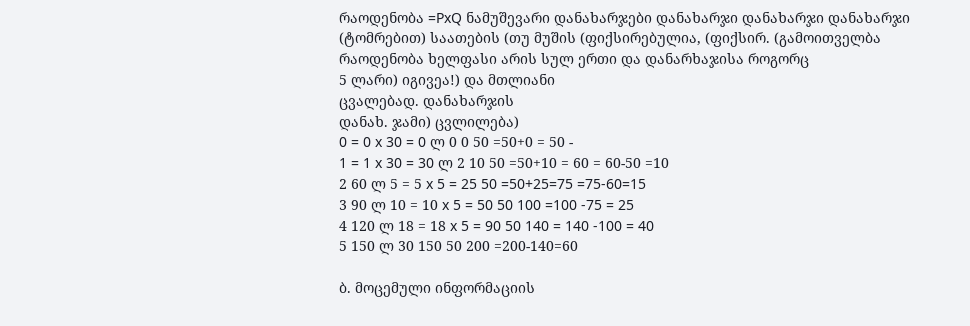რაოდენობა =PxQ ნამუშევარი დანახარჯები დანახარჯი დანახარჯი დანახარჯი
(ტომრებით) საათების (თუ მუშის (ფიქსირებულია, (ფიქსირ. (გამოითველბა
რაოდენობა ხელფასი არის სულ ერთი და დანარხაჯისა როგორც
5 ლარი) იგივეა!) და მთლიანი
ცვალებად. დანახარჯის
დანახ. ჯამი) ცვლილება)
0 = 0 x 30 = 0 ლ 0 0 50 =50+0 = 50 -
1 = 1 x 30 = 30 ლ 2 10 50 =50+10 = 60 = 60-50 =10
2 60 ლ 5 = 5 x 5 = 25 50 =50+25=75 =75-60=15
3 90 ლ 10 = 10 x 5 = 50 50 100 =100 -75 = 25
4 120 ლ 18 = 18 x 5 = 90 50 140 = 140 -100 = 40
5 150 ლ 30 150 50 200 =200-140=60

ბ. მოცემული ინფორმაციის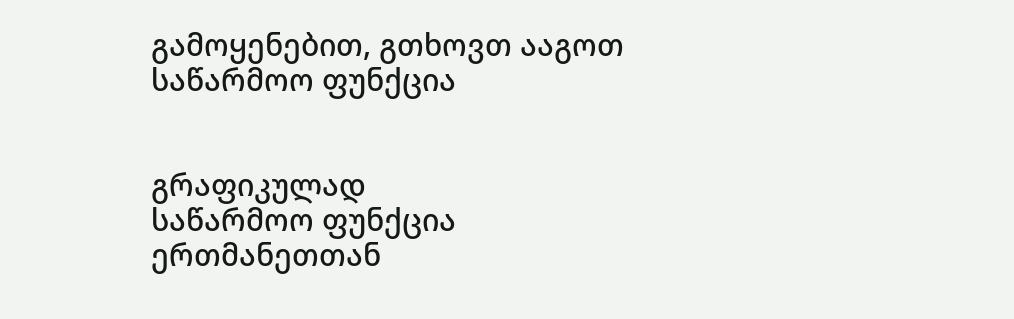გამოყენებით, გთხოვთ ააგოთ საწარმოო ფუნქცია


გრაფიკულად
საწარმოო ფუნქცია ერთმანეთთან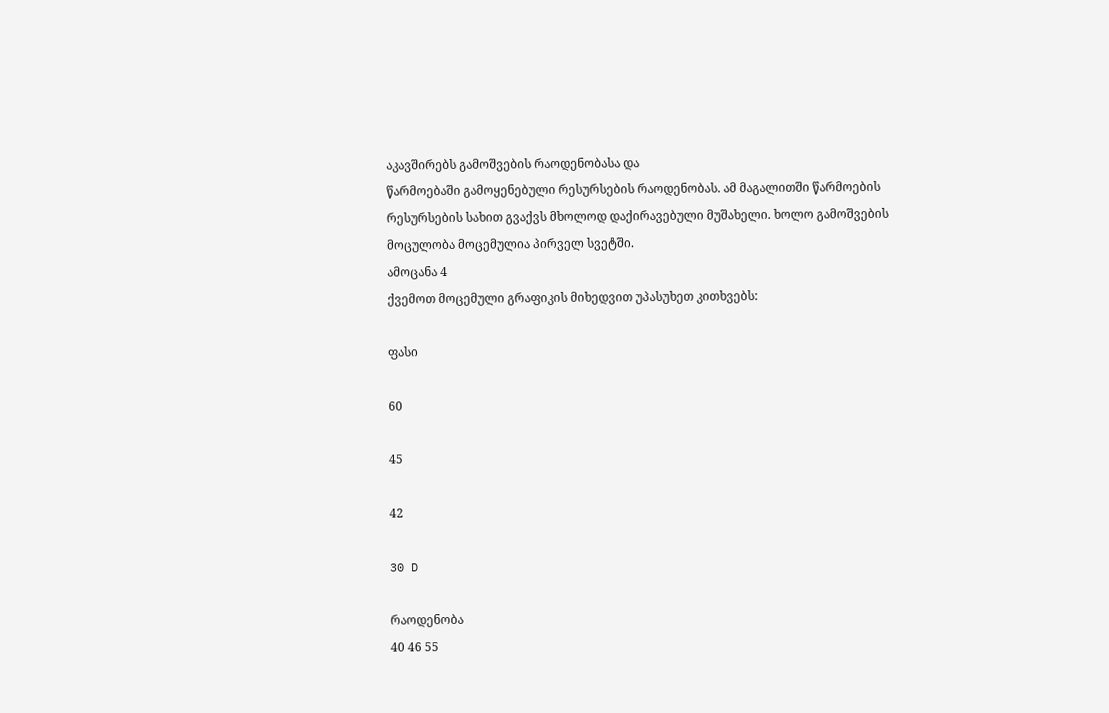აკავშირებს გამოშვების რაოდენობასა და
წარმოებაში გამოყენებული რესურსების რაოდენობას. ამ მაგალითში წარმოების
რესურსების სახით გვაქვს მხოლოდ დაქირავებული მუშახელი. ხოლო გამოშვების
მოცულობა მოცემულია პირველ სვეტში.
ამოცანა 4
ქვემოთ მოცემული გრაფიკის მიხედვით უპასუხეთ კითხვებს:

ფასი

60

45

42

30 D

რაოდენობა
40 46 55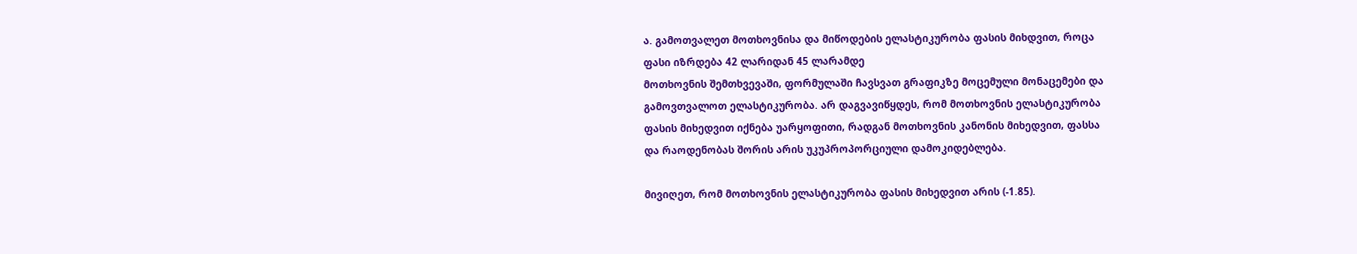ა. გამოთვალეთ მოთხოვნისა და მიწოდების ელასტიკურობა ფასის მიხდვით, როცა
ფასი იზრდება 42 ლარიდან 45 ლარამდე
მოთხოვნის შემთხვევაში, ფორმულაში ჩავსვათ გრაფიკზე მოცემული მონაცემები და
გამოვთვალოთ ელასტიკურობა. არ დაგვავიწყდეს, რომ მოთხოვნის ელასტიკურობა
ფასის მიხედვით იქნება უარყოფითი, რადგან მოთხოვნის კანონის მიხედვით, ფასსა
და რაოდენობას შორის არის უკუპროპორციული დამოკიდებლება.

მივიღეთ, რომ მოთხოვნის ელასტიკურობა ფასის მიხედვით არის (-1.85).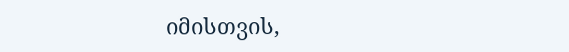იმისთვის,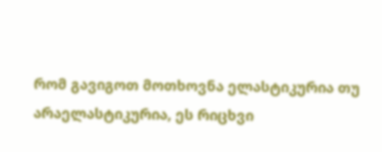რომ გავიგოთ მოთხოვნა ელასტიკურია თუ არაელასტიკურია, ეს რიცხვი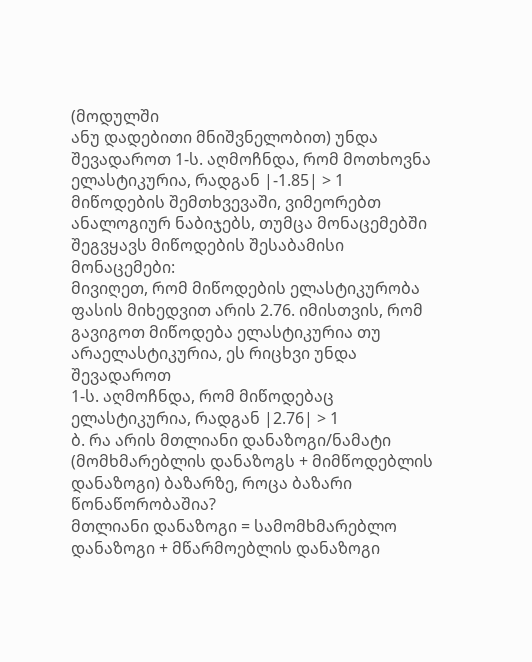(მოდულში
ანუ დადებითი მნიშვნელობით) უნდა შევადაროთ 1-ს. აღმოჩნდა, რომ მოთხოვნა
ელასტიკურია, რადგან |-1.85| > 1
მიწოდების შემთხვევაში, ვიმეორებთ ანალოგიურ ნაბიჯებს, თუმცა მონაცემებში
შეგვყავს მიწოდების შესაბამისი მონაცემები:
მივიღეთ, რომ მიწოდების ელასტიკურობა ფასის მიხედვით არის 2.76. იმისთვის, რომ
გავიგოთ მიწოდება ელასტიკურია თუ არაელასტიკურია, ეს რიცხვი უნდა შევადაროთ
1-ს. აღმოჩნდა, რომ მიწოდებაც ელასტიკურია, რადგან |2.76| > 1
ბ. რა არის მთლიანი დანაზოგი/ნამატი (მომხმარებლის დანაზოგს + მიმწოდებლის
დანაზოგი) ბაზარზე, როცა ბაზარი წონაწორობაშია?
მთლიანი დანაზოგი = სამომხმარებლო დანაზოგი + მწარმოებლის დანაზოგი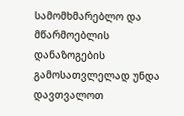სამომხმარებლო და მწარმოებლის დანაზოგების გამოსათვლელად უნდა დავთვალოთ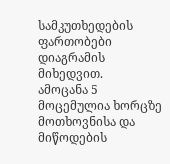სამკუთხედების ფართობები დიაგრამის მიხედვით.
ამოცანა 5
მოცემულია ხორცზე მოთხოვნისა და მიწოდების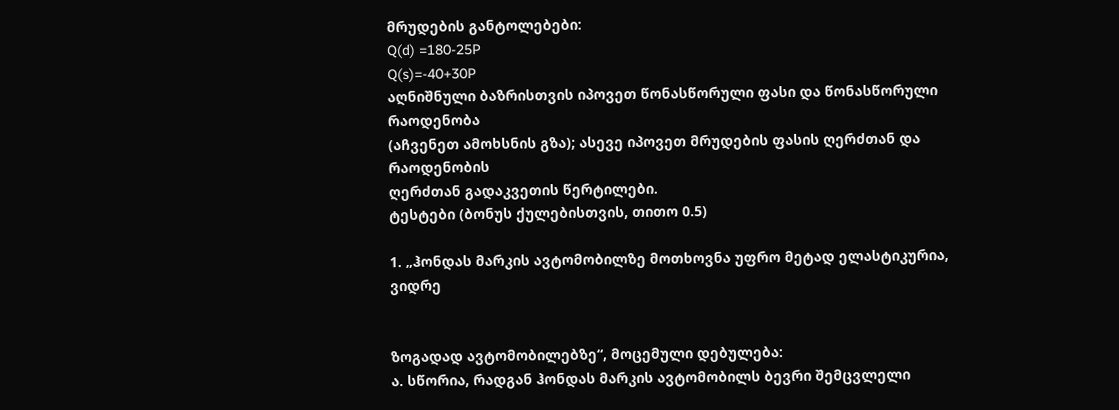მრუდების განტოლებები:
Q(d) =180-25P
Q(s)=-40+30P
აღნიშნული ბაზრისთვის იპოვეთ წონასწორული ფასი და წონასწორული რაოდენობა
(აჩვენეთ ამოხსნის გზა); ასევე იპოვეთ მრუდების ფასის ღერძთან და რაოდენობის
ღერძთან გადაკვეთის წერტილები.
ტესტები (ბონუს ქულებისთვის, თითო 0.5)

1. „ჰონდას მარკის ავტომობილზე მოთხოვნა უფრო მეტად ელასტიკურია, ვიდრე


ზოგადად ავტომობილებზე“, მოცემული დებულება:
ა. სწორია, რადგან ჰონდას მარკის ავტომობილს ბევრი შემცვლელი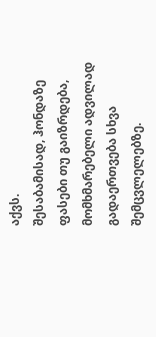აქვს.
შესაბამისად, ჰონდაზე ფასები თუ გაიზრდება, მომხმარებელი ადვილად
გადაერთვება სხვა შემცვლელებზე.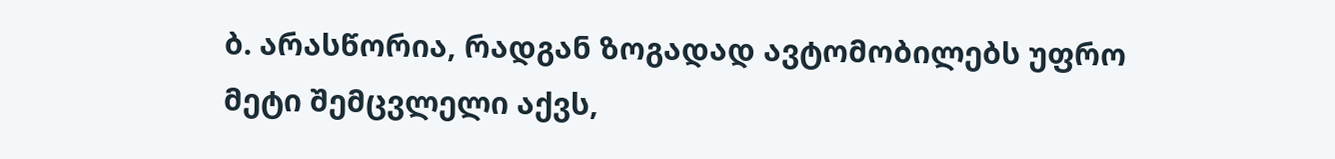ბ. არასწორია, რადგან ზოგადად ავტომობილებს უფრო მეტი შემცვლელი აქვს,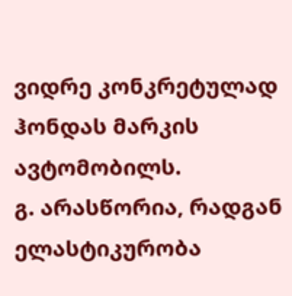ვიდრე კონკრეტულად ჰონდას მარკის ავტომობილს.
გ. არასწორია, რადგან ელასტიკურობა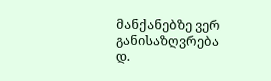მანქანებზე ვერ განისაზღვრება
დ.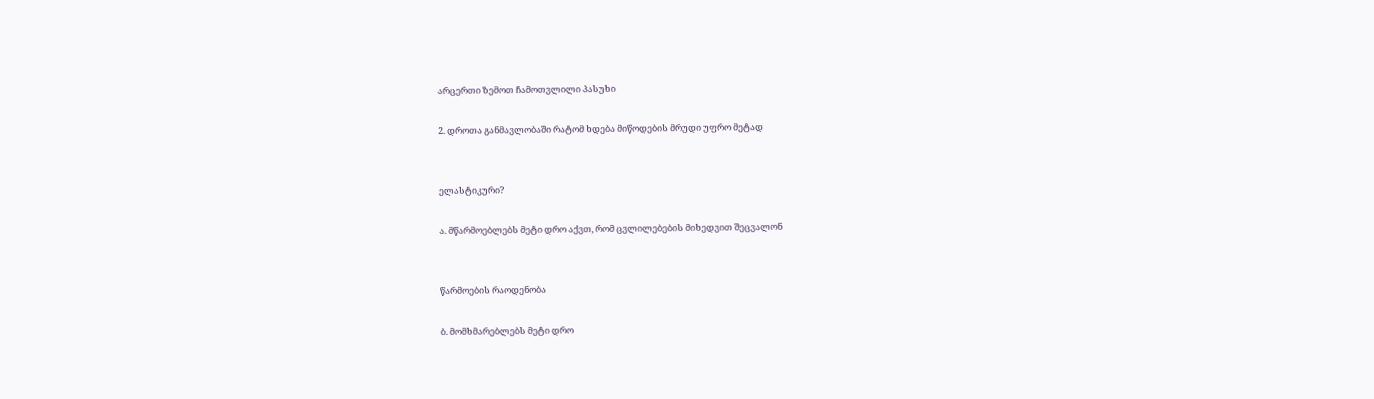არცერთი ზემოთ ჩამოთვლილი პასუხი

2. დროთა განმავლობაში რატომ ხდება მიწოდების მრუდი უფრო მეტად


ელასტიკური?

ა. მწარმოებლებს მეტი დრო აქვთ, რომ ცვლილებების მიხედვით შეცვალონ


წარმოების რაოდენობა

ბ. მომხმარებლებს მეტი დრო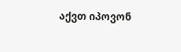აქვთ იპოვონ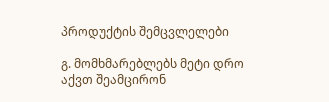პროდუქტის შემცვლელები

გ. მომხმარებლებს მეტი დრო აქვთ შეამცირონ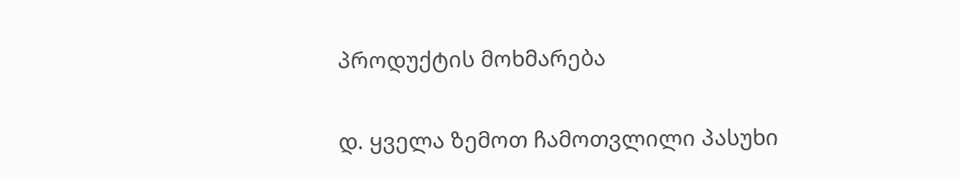პროდუქტის მოხმარება

დ. ყველა ზემოთ ჩამოთვლილი პასუხი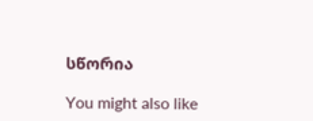სწორია

You might also like